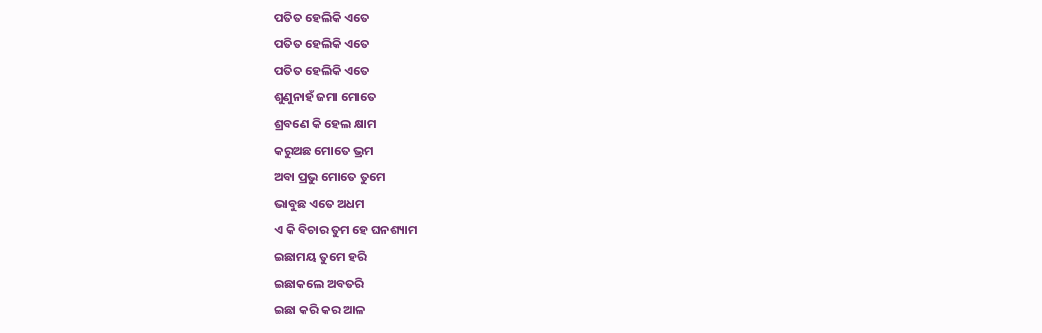ପତିତ ହେଲିକି ଏତେ
ପତିତ ହେଲିକି ଏତେ
ପତିତ ହେଲିକି ଏତେ
ଶୁଣୁନାହଁ ଜମା ମୋତେ
ଶ୍ରବଣେ କି ହେଲ କ୍ଷାମ
କରୁଅଛ ମୋତେ ଭ୍ରମ
ଅବା ପ୍ରଭୁ ମୋତେ ତୁମେ
ଭାବୁଛ ଏତେ ଅଧମ
ଏ କି ବିଚାର ତୁମ ହେ ଘନଶ୍ୟାମ
ଇଛାମୟ ତୁମେ ହରି
ଇଛାକଲେ ଅବତରି
ଇଛା କରି କର ଆଳ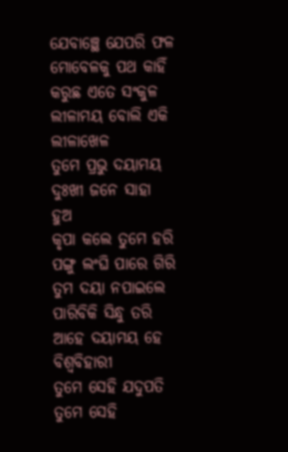ଯେବାଞ୍ଛେ ଯେପରି ଫଳ
ମୋବେଳକୁ ପଥ କାହିଁ
କରୁଛ ଏତେ ସଂକୁଳ
ଲୀଳାମୟ ବୋଲି ଏକି ଲୀଳାଖେଳ
ତୁମେ ପ୍ରଭୁ ଦୟାମୟ
ଦୁଃଖୀ ଜନେ ସାହା ହୁଅ
କୃପା କଲେ ତୁମେ ହରି
ପଙ୍ଗୁ ଲଂଘି ପାରେ ଗିରି
ତୁମ ଦୟା ନପାଇଲେ
ପାରିବିକି ସିନ୍ଧୁ ତରି
ଆହେ ଦୟାମୟ ହେ ବିଶ୍ୱବିହାରୀ
ତୁମେ ସେହି ଯଦୁପତି
ତୁମେ ସେହି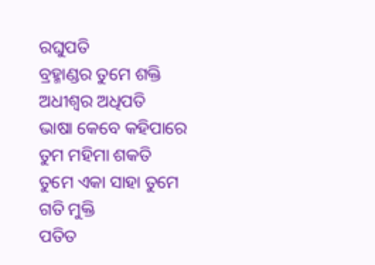ରଘୁପତି
ବ୍ରହ୍ମାଣ୍ଡର ତୁମେ ଶକ୍ତି
ଅଧୀଶ୍ବର ଅଧିପତି
ଭାଷା କେବେ କହିପାରେ
ତୁମ ମହିମା ଶକତି
ତୁମେ ଏକା ସାହା ତୁମେ ଗତି ମୁକ୍ତି
ପତିତ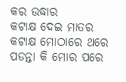କର ଉଦ୍ଧାର
କଟାକ୍ଷ ଦେଇ ମାତର
କଟାକ୍ଷ ମୋଠାରେ ଥରେ
ପଡନ୍ତା କି ମୋର ପରେ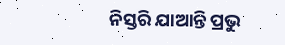ନିସ୍ତରି ଯାଆନ୍ତି ପ୍ରଭୁ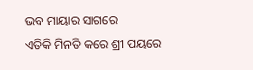ଭବ ମାୟାର ସାଗରେ
ଏତିକି ମିନତି କରେ ଶ୍ରୀ ପୟରେ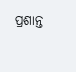ପ୍ରଶାନ୍ତ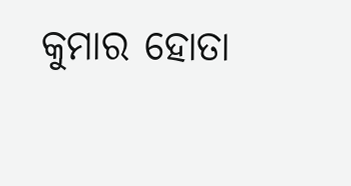କୁମାର ହୋତା